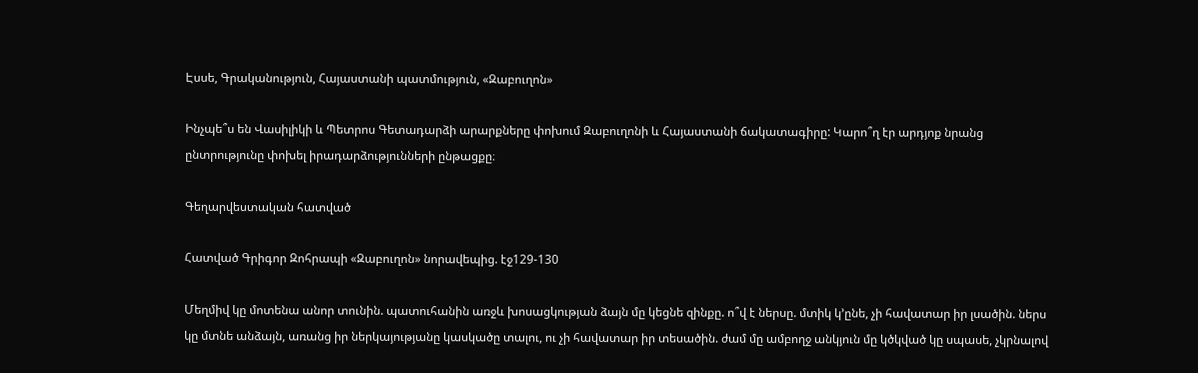Էսսե, Գրականություն, Հայաստանի պատմություն, «Զաբուղոն»

Ինչպե՞ս են Վասիլիկի և Պետրոս Գետադարձի արարքները փոխում Զաբուղոնի և Հայաստանի ճակատագիրը: Կարո՞ղ էր արդյոք նրանց ընտրությունը փոխել իրադարձությունների ընթացքը։

Գեղարվեստական հատված

Հատված Գրիգոր Զոհրապի «Զաբուղոն» նորավեպից. էջ129-130

Մեղմիվ կը մոտենա անոր տունին. պատուհանին առջև խոսացկության ձայն մը կեցնե զինքը. ո՞վ է ներսը. մտիկ կ՚ընե, չի հավատար իր լսածին. ներս կը մտնե անձայն, առանց իր ներկայությանը կասկածը տալու, ու չի հավատար իր տեսածին. ժամ մը ամբողջ անկյուն մը կծկված կը սպասե, չկրնալով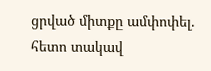ցրված միտքը ամփոփել. հետո տակավ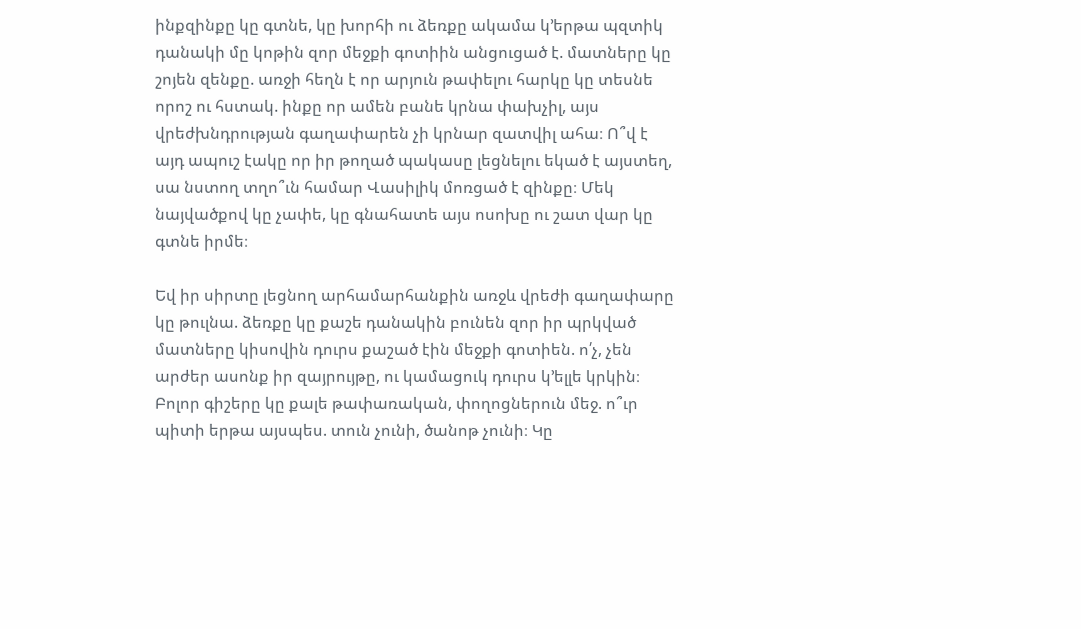ինքզինքը կը գտնե, կը խորհի ու ձեռքը ակամա կ՚երթա պզտիկ դանակի մը կոթին զոր մեջքի գոտիին անցուցած է. մատները կը շոյեն զենքը. առջի հեղն է որ արյուն թափելու հարկը կը տեսնե որոշ ու հստակ. ինքը որ ամեն բանե կրնա փախչիլ, այս վրեժխնդրության գաղափարեն չի կրնար զատվիլ ահա։ Ո՞վ է այդ ապուշ էակը որ իր թողած պակասը լեցնելու եկած է այստեղ, սա նստող տղո՞ւն համար Վասիլիկ մոռցած է զինքը։ Մեկ նայվածքով կը չափե, կը գնահատե այս ոսոխը ու շատ վար կը գտնե իրմե։

Եվ իր սիրտը լեցնող արհամարհանքին առջև վրեժի գաղափարը կը թուլնա. ձեռքը կը քաշե դանակին բունեն զոր իր պրկված մատները կիսովին դուրս քաշած էին մեջքի գոտիեն. ո՛չ, չեն արժեր ասոնք իր զայրույթը, ու կամացուկ դուրս կ՚ելլե կրկին։ Բոլոր գիշերը կը քալե թափառական, փողոցներուն մեջ. ո՞ւր պիտի երթա այսպես. տուն չունի, ծանոթ չունի։ Կը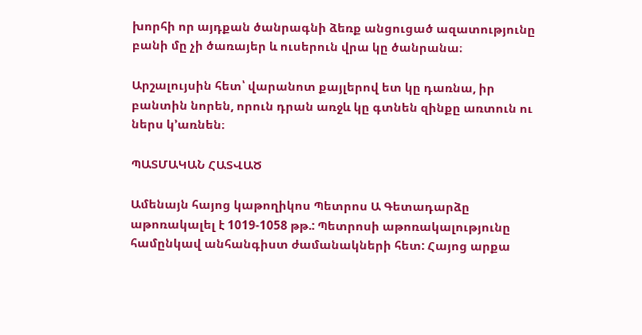խորհի որ այդքան ծանրագնի ձեռք անցուցած ազատությունը բանի մը չի ծառայեր և ուսերուն վրա կը ծանրանա։

Արշալույսին հետ՝ վարանոտ քայլերով ետ կը դառնա, իր բանտին նորեն, որուն դրան առջև կը գտնեն զինքը առտուն ու ներս կ՚առնեն։

ՊԱՏՄԱԿԱՆ ՀԱՏՎԱԾ

Ամենայն հայոց կաթողիկոս Պետրոս Ա Գետադարձը աթոռակալել է 1019-1058 թթ.: Պետրոսի աթոռակալությունը համընկավ անհանգիստ ժամանակների հետ: Հայոց արքա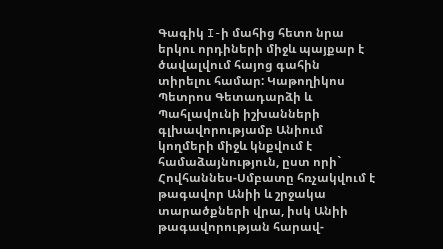Գագիկ I-ի մահից հետո նրա երկու որդիների միջև պայքար է ծավալվում հայոց գահին տիրելու համար: Կաթողիկոս Պետրոս Գետադարձի և Պահլավունի իշխանների գլխավորությամբ Անիում կողմերի միջև կնքվում է համաձայնություն, ըստ որի` Հովհաննես-Սմբատը հռչակվում է թագավոր Անիի և շրջակա տարածքների վրա, իսկ Անիի թագավորության հարավ-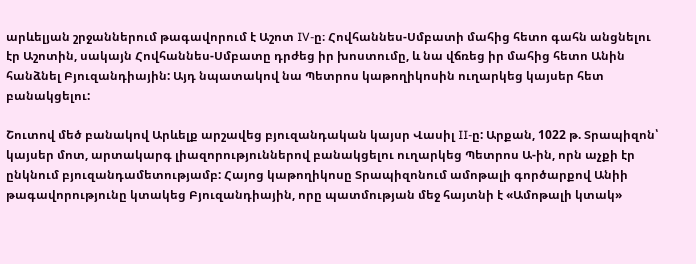արևելյան շրջաններում թագավորում է Աշոտ IV-ը։ Հովհաննես-Սմբատի մահից հետո գահն անցնելու էր Աշոտին, սակայն Հովհաննես-Սմբատը դրժեց իր խոստումը, և նա վճռեց իր մահից հետո Անին հանձնել Բյուզանդիային: Այդ նպատակով նա Պետրոս կաթողիկոսին ուղարկեց կայսեր հետ բանակցելու:

Շուտով մեծ բանակով Արևելք արշավեց բյուզանդական կայսր Վասիլ II-ը: Արքան, 1022 թ. Տրապիզոն՝ կայսեր մոտ, արտակարգ լիազորություններով բանակցելու ուղարկեց Պետրոս Ա-ին, որն աչքի էր ընկնում բյուզանդամետությամբ: Հայոց կաթողիկոսը Տրապիզոնում ամոթալի գործարքով Անիի թագավորությունը կտակեց Բյուզանդիային, որը պատմության մեջ հայտնի է «Ամոթալի կտակ»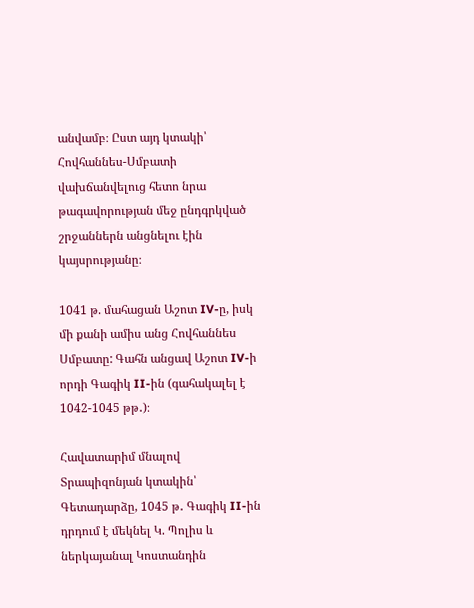անվամբ։ Ըստ այդ կտակի՝ Հովհաննես-Սմբատի վախճանվելուց հետո նրա թագավորության մեջ ընդգրկված շրջաններն անցնելու էին կայսրությանը։

1041 թ. մահացան Աշոտ IV-ը, իսկ մի քանի ամիս անց Հովհաննես Սմբատը: Գահն անցավ Աշոտ IV-ի որդի Գագիկ II-ին (գահակալել է 1042-1045 թթ․)։

Հավատարիմ մնալով Տրապիզոնյան կտակին՝ Գետադարձը, 1045 թ․ Գագիկ II-ին դրդում է մեկնել Կ. Պոլիս և ներկայանալ Կոստանդին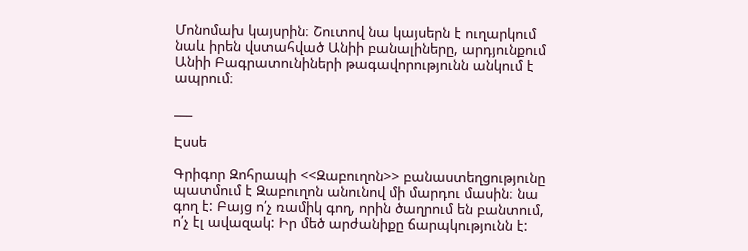Մոնոմախ կայսրին։ Շուտով նա կայսերն է ուղարկում նաև իրեն վստահված Անիի բանալիները, արդյունքում Անիի Բագրատունիների թագավորությունն անկում է ապրում։

___

Էսսե

Գրիգոր Զոհրապի <<Զաբուղոն>> բանաստեղցությունը պատմում է Զաբուղոն անունով մի մարդու մասին։ նա գող է: Բայց ո՛չ ռամիկ գող, որին ծաղրում են բանտում, ո՛չ էլ ավազակ: Իր մեծ արժանիքը ճարպկությունն է: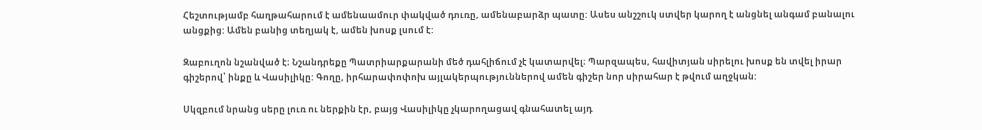Հեշտությամբ հաղթահարում է ամենաամուր փակված դուռը, ամենաբարձր պատը: Ասես անշշուկ ստվեր կարող է անցնել անգամ բանալու անցքից: Ամեն բանից տեղյակ է, ամեն խոսք լսում է:

Զաբուղոն նշանված է։ Նշանդրեքը Պատրիարքարանի մեծ դահլիճում չէ կատարվել։ Պարզապես, հավիտյան սիրելու խոսք են տվել իրար գիշերով՝ ինքը և Վասիլիկը: Գողը, իրհարափոփոխ այլակերպություններով ամեն գիշեր նոր սիրահար է թվում աղջկան:

Սկզբում նրանց սերը լուռ ու ներքին էր, բայց Վասիլիկը չկարողացավ գնահատել այդ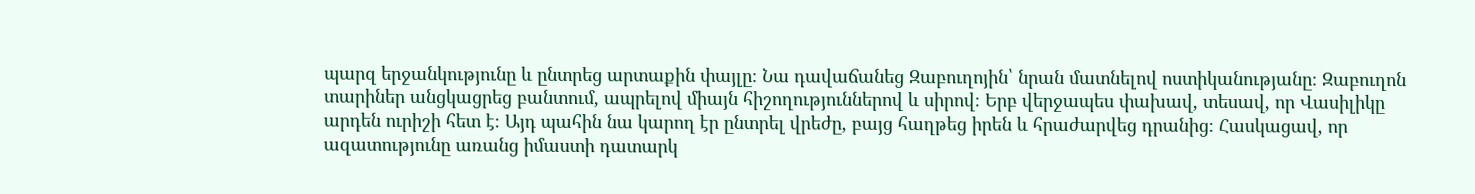պարզ երջանկությունը և ընտրեց արտաքին փայլը։ Նա դավաճանեց Զաբուղոյին՝ նրան մատնելով ոստիկանությանը։ Զաբուղոն տարիներ անցկացրեց բանտում, ապրելով միայն հիշողություններով և սիրով։ Երբ վերջապես փախավ, տեսավ, որ Վասիլիկը արդեն ուրիշի հետ է։ Այդ պահին նա կարող էր ընտրել վրեժը, բայց հաղթեց իրեն և հրաժարվեց դրանից։ Հասկացավ, որ ազատությունը առանց իմաստի դատարկ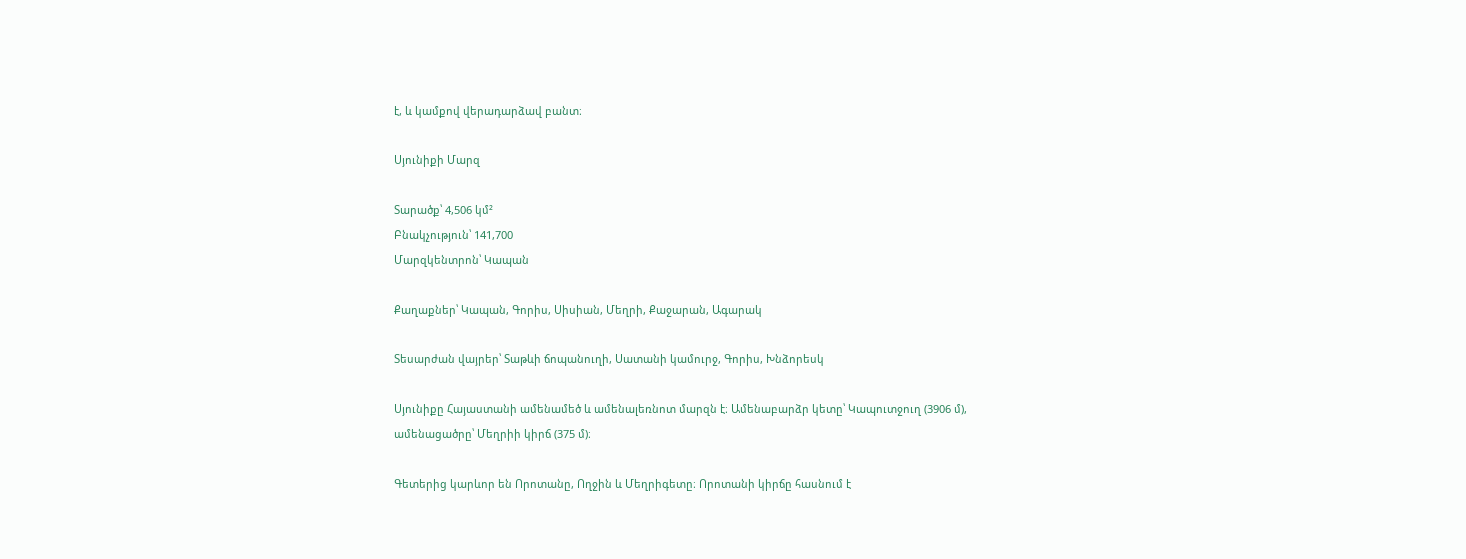է, և կամքով վերադարձավ բանտ։

Սյունիքի Մարզ

Տարածք՝ 4,506 կմ²
Բնակչություն՝ 141,700
Մարզկենտրոն՝ Կապան

Քաղաքներ՝ Կապան, Գորիս, Սիսիան, Մեղրի, Քաջարան, Ագարակ

Տեսարժան վայրեր՝ Տաթևի ճոպանուղի, Սատանի կամուրջ, Գորիս, Խնձորեսկ

Սյունիքը Հայաստանի ամենամեծ և ամենալեռնոտ մարզն է։ Ամենաբարձր կետը՝ Կապուտջուղ (3906 մ), ամենացածրը՝ Մեղրիի կիրճ (375 մ)։

Գետերից կարևոր են Որոտանը, Ողջին և Մեղրիգետը։ Որոտանի կիրճը հասնում է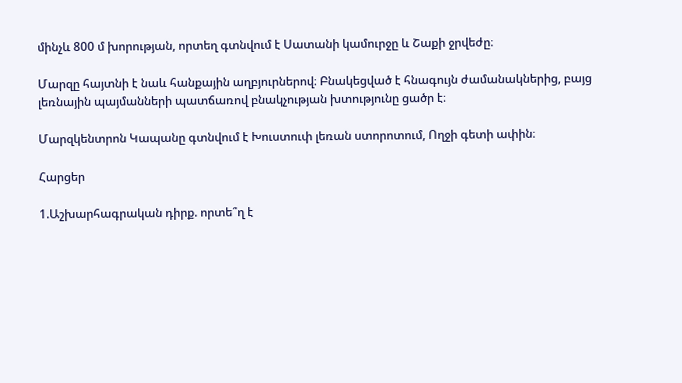մինչև 800 մ խորության, որտեղ գտնվում է Սատանի կամուրջը և Շաքի ջրվեժը։

Մարզը հայտնի է նաև հանքային աղբյուրներով։ Բնակեցված է հնագույն ժամանակներից, բայց լեռնային պայմանների պատճառով բնակչության խտությունը ցածր է։

Մարզկենտրոն Կապանը գտնվում է Խուստուփ լեռան ստորոտում, Ողջի գետի ափին։

Հարցեր

1.Աշխարհագրական դիրք. որտե՞ղ է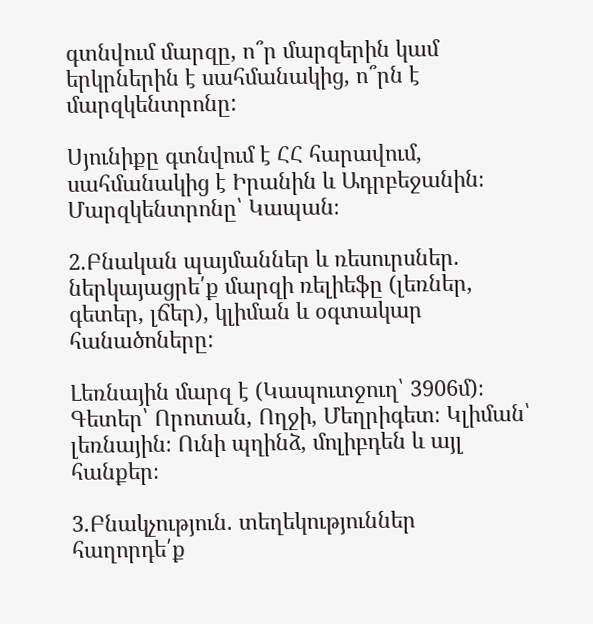գտնվում մարզը, ո՞ր մարզերին կամ երկրներին է սահմանակից, ո՞րն է մարզկենտրոնը:

Սյունիքը գտնվում է ՀՀ հարավում, սահմանակից է Իրանին և Ադրբեջանին։ Մարզկենտրոնը՝ Կապան։

2.Բնական պայմաններ և ռեսուրսներ. ներկայացրե՛ք մարզի ռելիեֆը (լեռներ, գետեր, լճեր), կլիման և օգտակար հանածոները:

Լեռնային մարզ է (Կապուտջուղ՝ 3906մ)։ Գետեր՝ Որոտան, Ողջի, Մեղրիգետ։ Կլիման՝ լեռնային։ Ունի պղինձ, մոլիբդեն և այլ հանքեր։

3.Բնակչություն. տեղեկություններ հաղորդե՛ք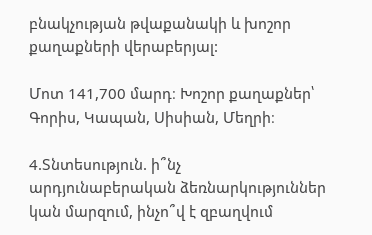բնակչության թվաքանակի և խոշոր քաղաքների վերաբերյալ:

Մոտ 141,700 մարդ։ Խոշոր քաղաքներ՝ Գորիս, Կապան, Սիսիան, Մեղրի։

4.Տնտեսություն. ի՞նչ արդյունաբերական ձեռնարկություններ կան մարզում, ինչո՞վ է զբաղվում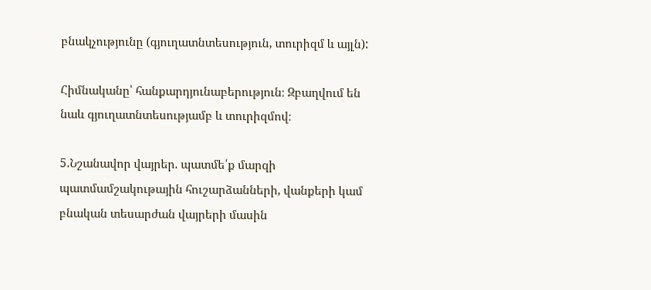բնակչությունը (գյուղատնտեսություն, տուրիզմ և այլն):

Հիմնականը՝ հանքարդյունաբերություն։ Զբաղվում են նաև գյուղատնտեսությամբ և տուրիզմով։

5.Նշանավոր վայրեր. պատմե՛ք մարզի պատմամշակութային հուշարձանների, վանքերի կամ բնական տեսարժան վայրերի մասին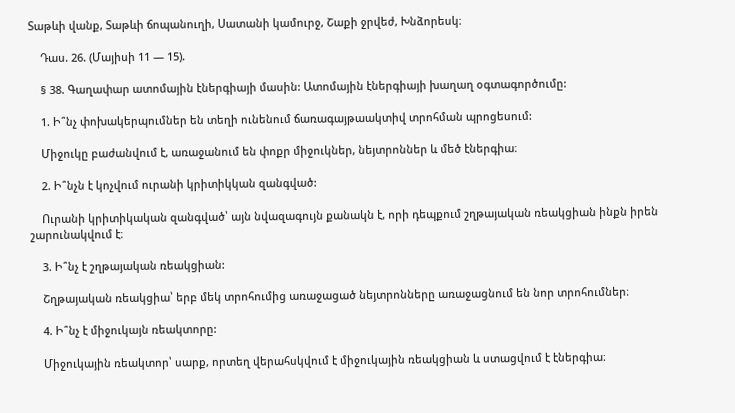Տաթևի վանք, Տաթևի ճոպանուղի, Սատանի կամուրջ, Շաքի ջրվեժ, Խնձորեսկ։

    Դաս. 26. (Մայիսի 11 — 15).

    § 38. Գաղափար ատոմային էներգիայի մասին: Ատոմային էներգիայի խաղաղ օգտագործումը:

    1. Ի՞նչ փոխակերպումներ են տեղի ունենում ճառագայթաակտիվ տրոհման պրոցեսում:

    Միջուկը բաժանվում է, առաջանում են փոքր միջուկներ, նեյտրոններ և մեծ էներգիա։

    2. Ի՞նչն է կոչվում ուրանի կրիտիկկան զանգված:

    Ուրանի կրիտիկական զանգված՝ այն նվազագույն քանակն է, որի դեպքում շղթայական ռեակցիան ինքն իրեն շարունակվում է։

    3. Ի՞նչ է շղթայական ռեակցիան:

    Շղթայական ռեակցիա՝ երբ մեկ տրոհումից առաջացած նեյտրոնները առաջացնում են նոր տրոհումներ։

    4. Ի՞նչ է միջուկայն ռեակտորը:

    Միջուկային ռեակտոր՝ սարք, որտեղ վերահսկվում է միջուկային ռեակցիան և ստացվում է էներգիա։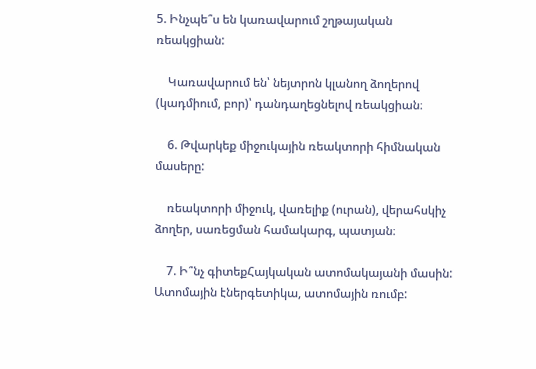5. Ինչպե՞ս են կառավարում շղթայական ռեակցիան:

    Կառավարում են՝ նեյտրոն կլանող ձողերով (կադմիում, բոր)՝ դանդաղեցնելով ռեակցիան։

    6. Թվարկեք միջուկային ռեակտորի հիմնական մասերը:

    ռեակտորի միջուկ, վառելիք (ուրան), վերահսկիչ ձողեր, սառեցման համակարգ, պատյան։

    7. Ի՞նչ գիտեքՀայկական ատոմակայանի մասին: Ատոմային էներգետիկա, ատոմային ռումբ: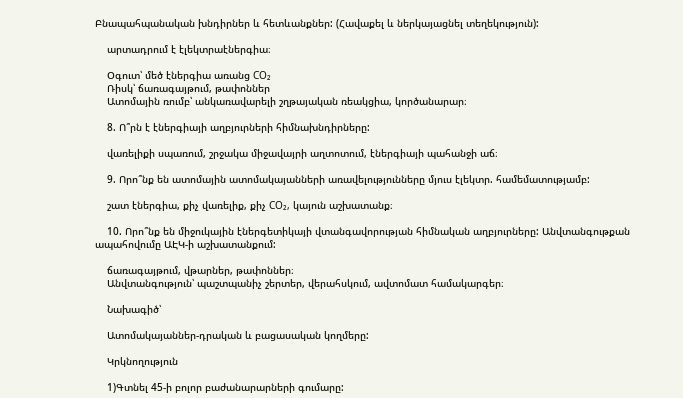Բնապահպանական խնդիրներ և հետևանքներ: (Հավաքել և ներկայացնել տեղեկություն):

    արտադրում է էլեկտրաէներգիա։

    Օգուտ՝ մեծ էներգիա առանց CO₂
    Ռիսկ՝ ճառագայթում, թափոններ
    Ատոմային ռումբ՝ անկառավարելի շղթայական ռեակցիա, կործանարար։

    8. Ո՞րն է էներգիայի աղբյուրների հիմնախնդիրները:

    վառելիքի սպառում, շրջակա միջավայրի աղտոտում, էներգիայի պահանջի աճ։

    9. Որո՞նք են ատոմային ատոմակայանների առավելությունները մյուս էլեկտր. համեմատությամբ:

    շատ էներգիա, քիչ վառելիք, քիչ CO₂, կայուն աշխատանք։

    10. Որո՞նք են միջուկային էներգետիկայի վտանգավորության հիմնական աղբյուրները: Անվտանգութքան ապահովումը ԱԷԿ-ի աշխատանքում:

    ճառագայթում, վթարներ, թափոններ։
    Անվտանգություն՝ պաշտպանիչ շերտեր, վերահսկում, ավտոմատ համակարգեր։

    Նախագիծ՝

    Ատոմակայաններ-դրական և բացասական կողմերը:

    Կրկնողություն

    1)Գտնել 45-ի բոլոր բաժանարարների գումարը: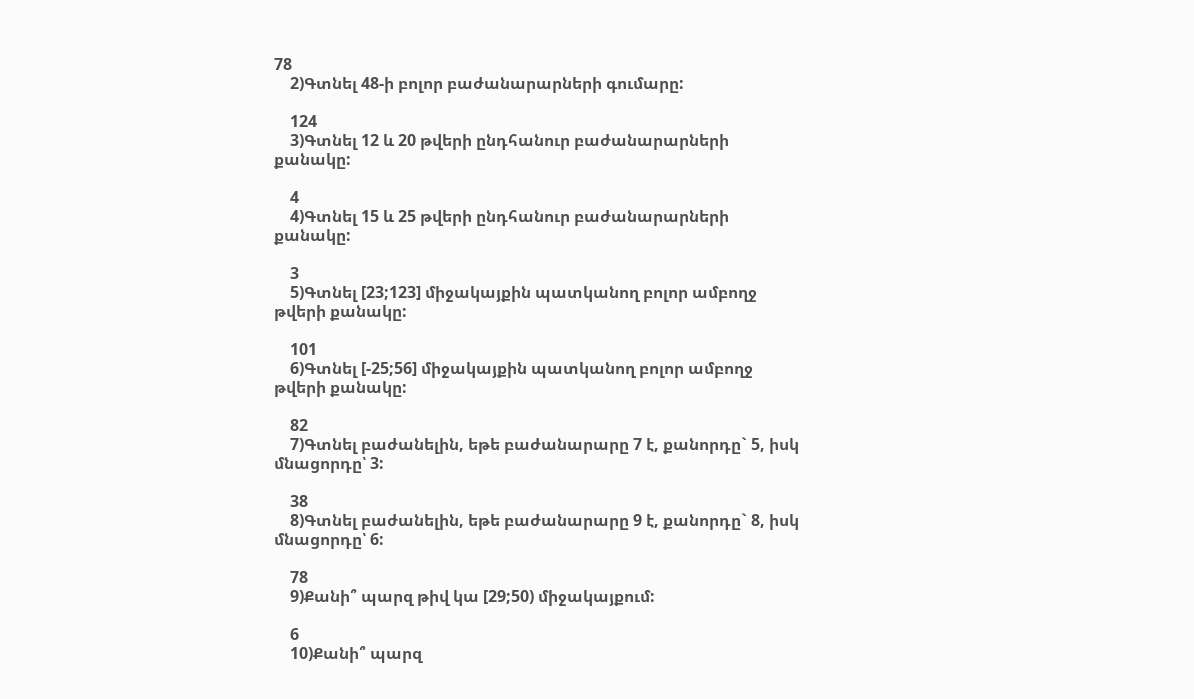78
    2)Գտնել 48-ի բոլոր բաժանարարների գումարը:

    124
    3)Գտնել 12 և 20 թվերի ընդհանուր բաժանարարների քանակը:

    4
    4)Գտնել 15 և 25 թվերի ընդհանուր բաժանարարների քանակը:

    3
    5)Գտնել [23;123] միջակայքին պատկանող բոլոր ամբողջ թվերի քանակը:

    101
    6)Գտնել [-25;56] միջակայքին պատկանող բոլոր ամբողջ թվերի քանակը:

    82
    7)Գտնել բաժանելին, եթե բաժանարարը 7 է, քանորդը` 5, իսկ մնացորդը՝ 3:

    38
    8)Գտնել բաժանելին, եթե բաժանարարը 9 է, քանորդը` 8, իսկ մնացորդը՝ 6:

    78
    9)Քանի՞ պարզ թիվ կա [29;50) միջակայքում:

    6
    10)Քանի՞ պարզ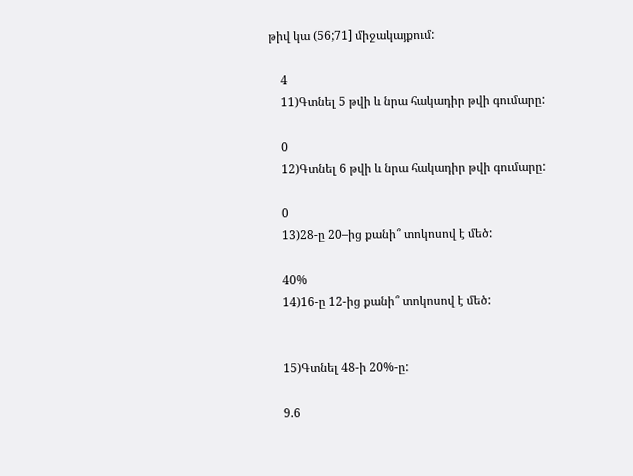թիվ կա (56;71] միջակայքում:

    4
    11)Գտնել 5 թվի և նրա հակադիր թվի գումարը:

    0
    12)Գտնել 6 թվի և նրա հակադիր թվի գումարը:

    0
    13)28-ը 20–ից քանի՞ տոկոսով է մեծ:

    40%
    14)16-ը 12-ից քանի՞ տոկոսով է մեծ:


    15)Գտնել 48-ի 20%-ը:

    9.6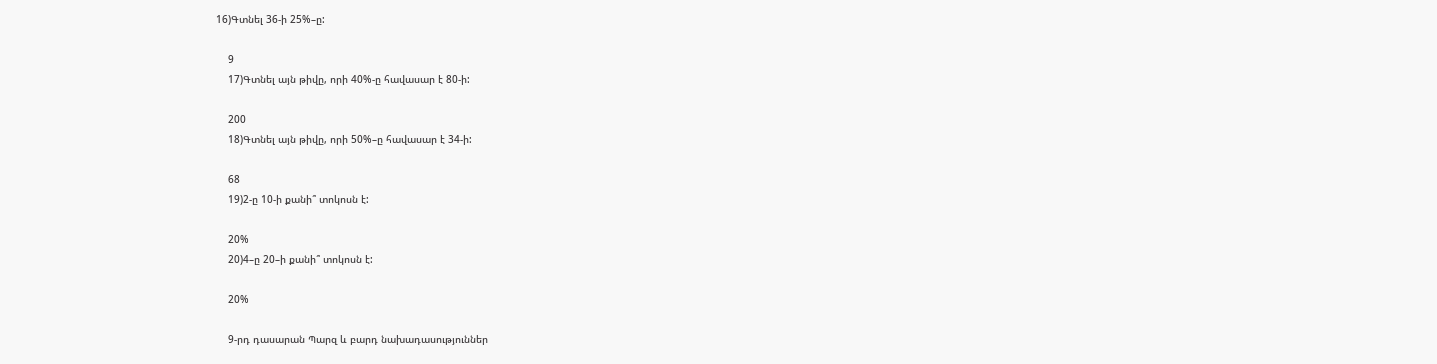16)Գտնել 36-ի 25%–ը:

    9
    17)Գտնել այն թիվը, որի 40%-ը հավասար է 80-ի:

    200
    18)Գտնել այն թիվը, որի 50%–ը հավասար է 34-ի:

    68
    19)2-ը 10-ի քանի՞ տոկոսն է:

    20%
    20)4–ը 20–ի քանի՞ տոկոսն է:

    20%

    9-րդ դասարան Պարզ և բարդ նախադասություններ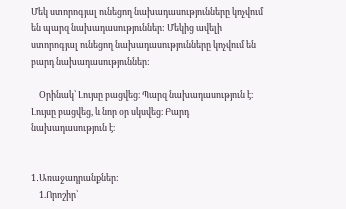Մեկ ստորոգյալ ունեցող նախադասությունները կոչվում են պարզ նախադասություններ: Մեկից ավելի ստորոգյալ ունեցող նախադասությունները կոչվում են բարդ նախադասություններ:

    Օրինակ՝ Լույսը բացվեց։ Պարզ նախադասություն է։
Լույսը բացվեց, և նոր օր սկսվեց։ Բարդ նախադասություն է։


1․Առաջադրանքներ:
    1.Որոշիր՝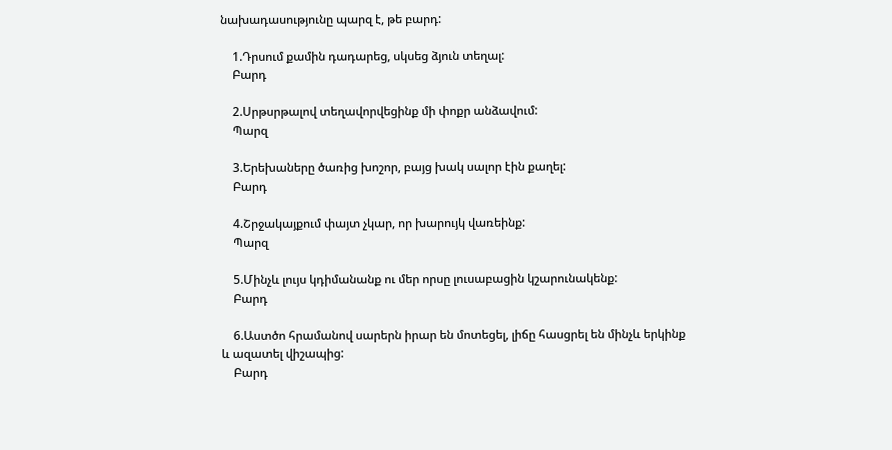նախադասությունը պարզ է, թե բարդ:

    1.Դրսում քամին դադարեց, սկսեց ձյուն տեղալ:
    Բարդ

    2.Սրթսրթալով տեղավորվեցինք մի փոքր անձավում:
    Պարզ

    3.Երեխաները ծառից խոշոր, բայց խակ սալոր էին քաղել:
    Բարդ

    4.Շրջակայքում փայտ չկար, որ խարույկ վառեինք:
    Պարզ

    5.Մինչև լույս կդիմանանք ու մեր որսը լուսաբացին կշարունակենք:
    Բարդ

    6.Աստծո հրամանով սարերն իրար են մոտեցել, լիճը հասցրել են մինչև երկինք և ազատել վիշապից:
    Բարդ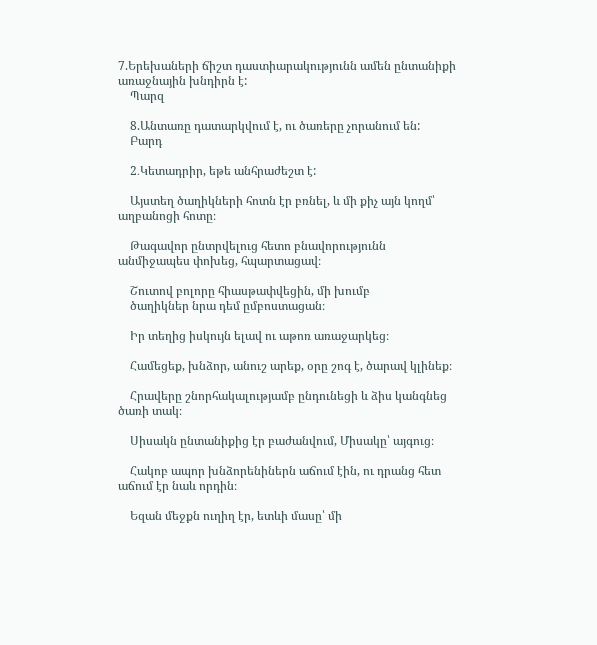7.Երեխաների ճիշտ դաստիարակությունն ամեն ընտանիքի առաջնային խնդիրն է:
    Պարզ

    8.Անտառը դատարկվում է, ու ծառերը չորանում են:
    Բարդ

    2․Կետադրիր, եթե անհրաժեշտ է:

    Այստեղ ծաղիկների հոտն էր բռնել, և մի քիչ այն կողմ՝ աղբանոցի հոտը։

    Թագավոր ընտրվելուց հետո բնավորությունն անմիջապես փոխեց, հպարտացավ։

    Շուտով բոլորը հիասթափվեցին, մի խումբ
    ծաղիկներ նրա դեմ ըմբոստացան։

    Իր տեղից իսկույն ելավ ու աթոռ առաջարկեց։

    Համեցեք, խնձոր, անուշ արեք, օրը շոգ է, ծարավ կլինեք։

    Հրավերը շնորհակալությամբ ընդունեցի և ձիս կանգնեց ծառի տակ։

    Սիսակն ընտանիքից էր բաժանվում, Միսակը՝ այգուց։

    Հակոբ ապոր խնձորենիներն աճում էին, ու դրանց հետ աճում էր նաև որդին։

    Եզան մեջքն ուղիղ էր, ետևի մասը՝ մի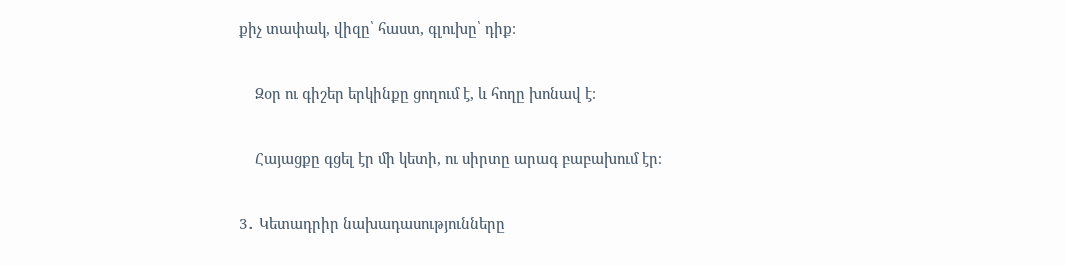քիչ տափակ, վիզը՝ հաստ, գլուխը՝ դիք։

    Զօր ու գիշեր երկինքը ցողում է, և հողը խոնավ է։

    Հայացքը գցել էր մի կետի, ու սիրտը արագ բաբախում էր։

3․ Կետադրիր նախադասությունները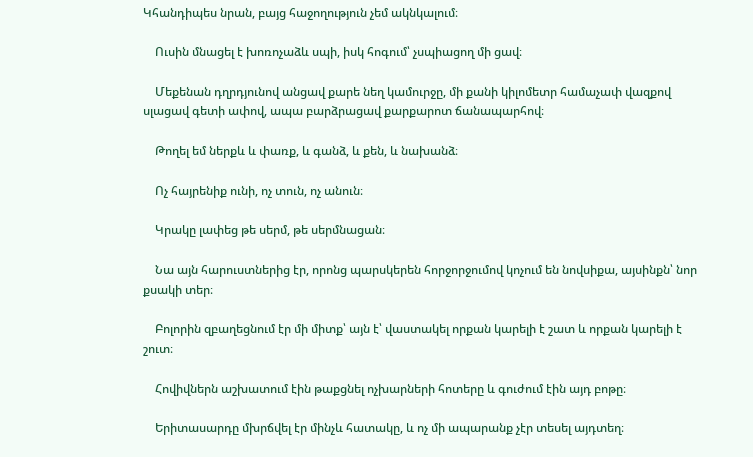Կհանդիպես նրան, բայց հաջողություն չեմ ակնկալում։

    Ուսին մնացել է խոռոչաձև սպի, իսկ հոգում՝ չսպիացող մի ցավ։

    Մեքենան դղրդյունով անցավ քարե նեղ կամուրջը, մի քանի կիլոմետր համաչափ վազքով սլացավ գետի ափով, ապա բարձրացավ քարքարոտ ճանապարհով։

    Թողել եմ ներքև և փառք, և գանձ, և քեն, և նախանձ։

    Ոչ հայրենիք ունի, ոչ տուն, ոչ անուն։

    Կրակը լափեց թե սերմ, թե սերմնացան։

    Նա այն հարուստներից էր, որոնց պարսկերեն հորջորջումով կոչում են նովսիքա, այսինքն՝ նոր քսակի տեր։

    Բոլորին զբաղեցնում էր մի միտք՝ այն է՝ վաստակել որքան կարելի է շատ և որքան կարելի է շուտ։

    Հովիվներն աշխատում էին թաքցնել ոչխարների հոտերը և գուժում էին այդ բոթը։

    Երիտասարդը մխրճվել էր մինչև հատակը, և ոչ մի ապարանք չէր տեսել այդտեղ։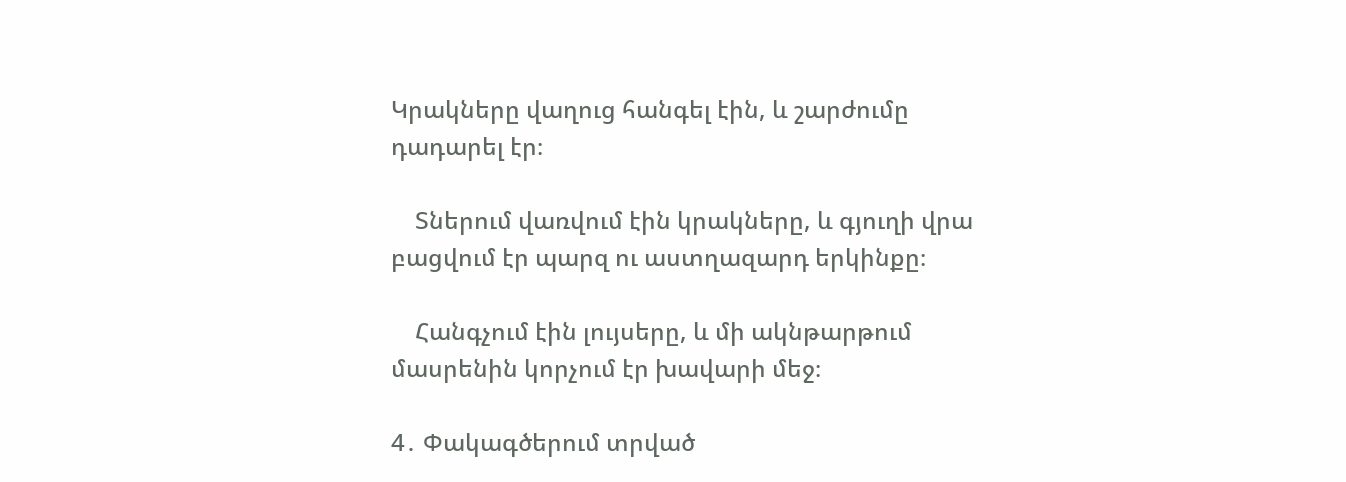Կրակները վաղուց հանգել էին, և շարժումը դադարել էր։

    Տներում վառվում էին կրակները, և գյուղի վրա բացվում էր պարզ ու աստղազարդ երկինքը։

    Հանգչում էին լույսերը, և մի ակնթարթում մասրենին կորչում էր խավարի մեջ։

4․ Փակագծերում տրված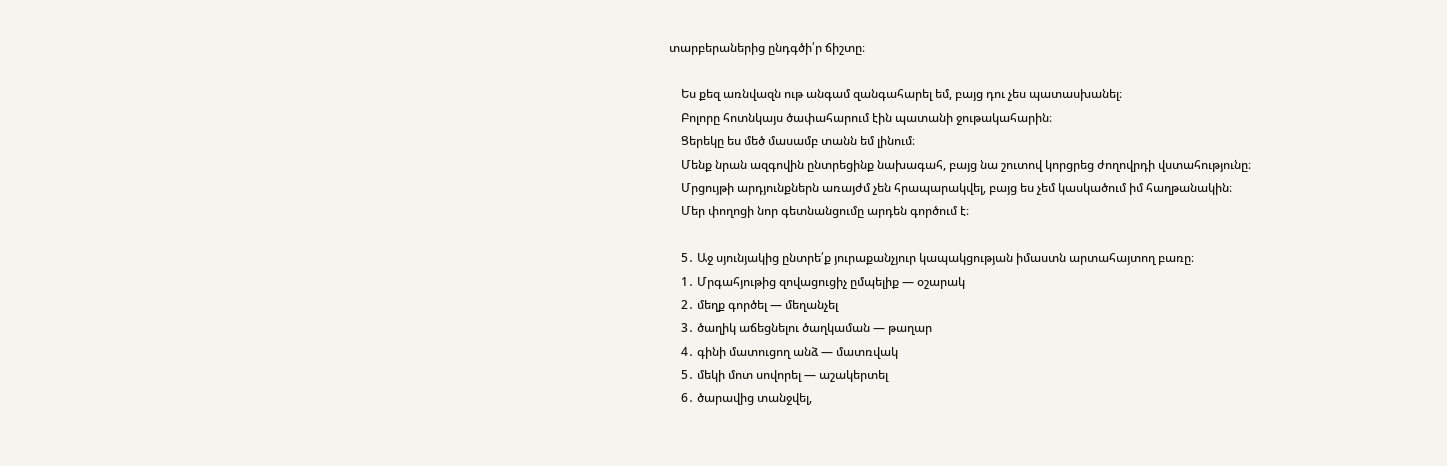տարբերաներից ընդգծի՛ր ճիշտը։

    Ես քեզ առնվազն ութ անգամ զանգահարել եմ, բայց դու չես պատասխանել։
    Բոլորը հոտնկայս ծափահարում էին պատանի ջութակահարին։
    Ցերեկը ես մեծ մասամբ տանն եմ լինում։
    Մենք նրան ազգովին ընտրեցինք նախագահ, բայց նա շուտով կորցրեց ժողովրդի վստահությունը։
    Մրցույթի արդյունքներն առայժմ չեն հրապարակվել, բայց ես չեմ կասկածում իմ հաղթանակին։
    Մեր փողոցի նոր գետնանցումը արդեն գործում է։

    5․ Աջ սյունյակից ընտրե՛ք յուրաքանչյուր կապակցության իմաստն արտահայտող բառը։
    1․ Մրգահյութից զովացուցիչ ըմպելիք — օշարակ
    2․ մեղք գործել — մեղանչել
    3․ ծաղիկ աճեցնելու ծաղկաման — թաղար
    4․ գինի մատուցող անձ — մատռվակ
    5․ մեկի մոտ սովորել — աշակերտել
    6․ ծարավից տանջվել,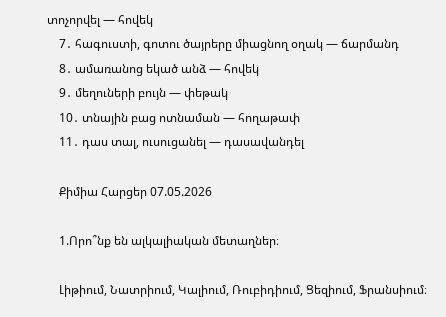տոչորվել — հովեկ
    7․ հագուստի, գոտու ծայրերը միացնող օղակ — ճարմանդ
    8․ ամառանոց եկած անձ — հովեկ
    9․ մեղուների բույն — փեթակ
    10․ տնային բաց ոտնաման — հողաթափ
    11․ դաս տալ, ուսուցանել — դասավանդել

    Քիմիա Հարցեր 07.05.2026

    1.Որո՞նք են ալկալիական մետաղներ։

    Լիթիում, Նատրիում, Կալիում, Ռուբիդիում, Ցեզիում, Ֆրանսիում։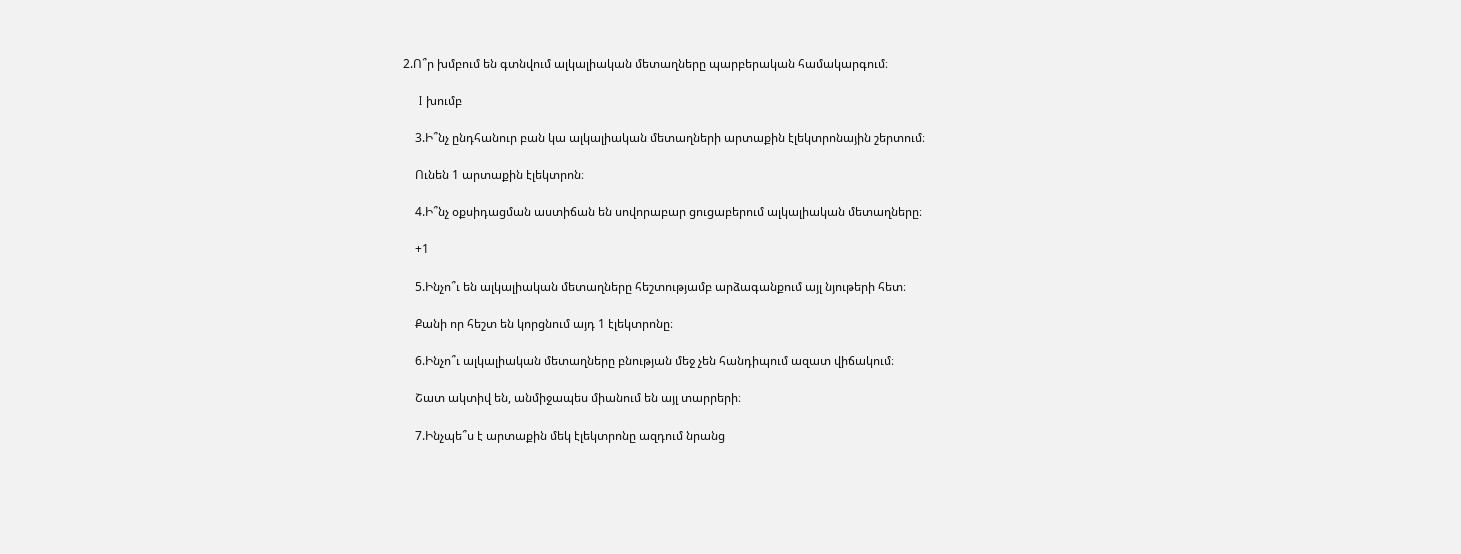2.Ո՞ր խմբում են գտնվում ալկալիական մետաղները պարբերական համակարգում։

    I խումբ

    3.Ի՞նչ ընդհանուր բան կա ալկալիական մետաղների արտաքին էլեկտրոնային շերտում։

    Ունեն 1 արտաքին էլեկտրոն։

    4.Ի՞նչ օքսիդացման աստիճան են սովորաբար ցուցաբերում ալկալիական մետաղները։

    +1

    5.Ինչո՞ւ են ալկալիական մետաղները հեշտությամբ արձագանքում այլ նյութերի հետ։

    Քանի որ հեշտ են կորցնում այդ 1 էլեկտրոնը։

    6.Ինչո՞ւ ալկալիական մետաղները բնության մեջ չեն հանդիպում ազատ վիճակում։

    Շատ ակտիվ են, անմիջապես միանում են այլ տարրերի։

    7.Ինչպե՞ս է արտաքին մեկ էլեկտրոնը ազդում նրանց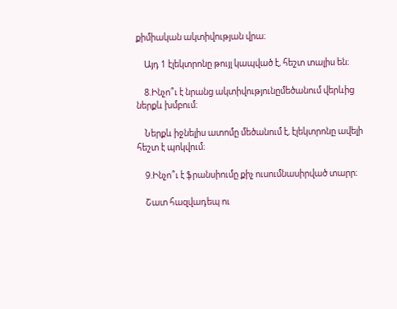քիմիական ակտիվության վրա։

    Այդ 1 էլեկտրոնը թույլ կապված է, հեշտ տալիս են։

    8.Ինչո՞ւ է նրանց ակտիվությունըմեծանում վերևից ներքև խմբում։

    Ներքև իջնելիս ատոմը մեծանում է, էլեկտրոնը ավելի հեշտ է պոկվում։

    9.Ինչո՞ւ է ֆրանսիումը քիչ ուսումնասիրված տարր։

    Շատ հազվադեպ ու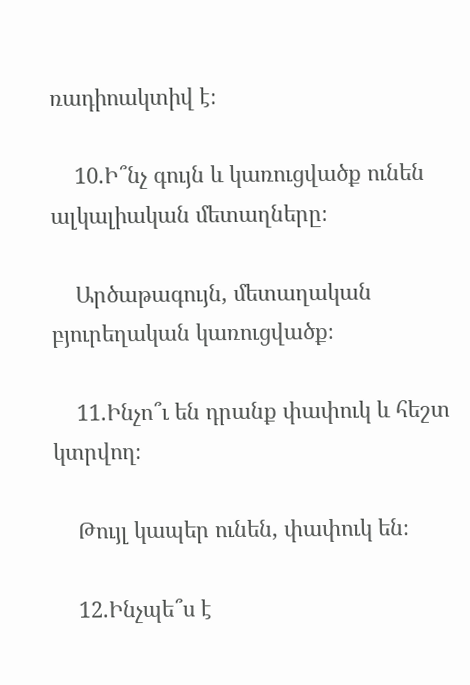ռադիոակտիվ է։

    10.Ի՞նչ գույն և կառուցվածք ունեն ալկալիական մետաղները։

    Արծաթագույն, մետաղական բյուրեղական կառուցվածք։

    11.Ինչո՞ւ են դրանք փափուկ և հեշտ կտրվող։

    Թույլ կապեր ունեն, փափուկ են։

    12.Ինչպե՞ս է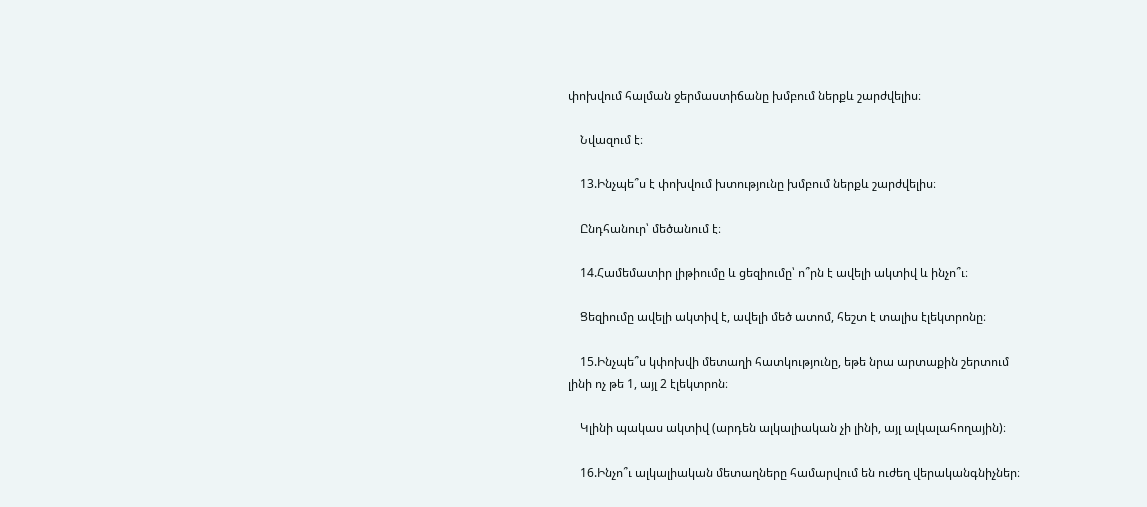փոխվում հալման ջերմաստիճանը խմբում ներքև շարժվելիս։

    Նվազում է։

    13.Ինչպե՞ս է փոխվում խտությունը խմբում ներքև շարժվելիս։

    Ընդհանուր՝ մեծանում է։

    14.Համեմատիր լիթիումը և ցեզիումը՝ ո՞րն է ավելի ակտիվ և ինչո՞ւ։

    Ցեզիումը ավելի ակտիվ է, ավելի մեծ ատոմ, հեշտ է տալիս էլեկտրոնը։

    15.Ինչպե՞ս կփոխվի մետաղի հատկությունը, եթե նրա արտաքին շերտում լինի ոչ թե 1, այլ 2 էլեկտրոն։

    Կլինի պակաս ակտիվ (արդեն ալկալիական չի լինի, այլ ալկալահողային)։

    16.Ինչո՞ւ ալկալիական մետաղները համարվում են ուժեղ վերականգնիչներ։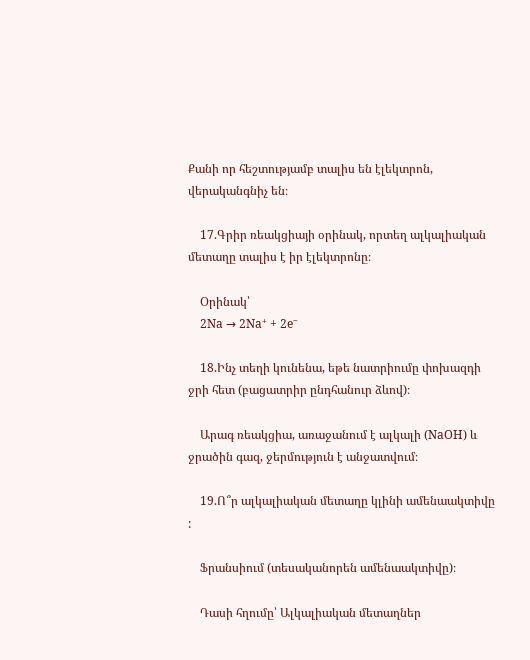Քանի որ հեշտությամբ տալիս են էլեկտրոն, վերականգնիչ են։

    17.Գրիր ռեակցիայի օրինակ, որտեղ ալկալիական մետաղը տալիս է իր էլեկտրոնը։

    Օրինակ՝
    2Na → 2Na⁺ + 2e⁻

    18.Ինչ տեղի կունենա, եթե նատրիումը փոխազդի ջրի հետ (բացատրիր ընդհանուր ձևով)։

    Արագ ռեակցիա, առաջանում է ալկալի (NaOH) և ջրածին գազ, ջերմություն է անջատվում։

    19.Ո՞ր ալկալիական մետաղը կլինի ամենաակտիվը :

    Ֆրանսիում (տեսականորեն ամենաակտիվը)։

    Դասի հղումը՝ Ալկալիական մետաղներ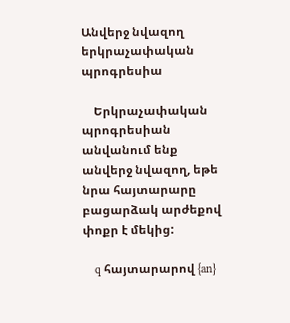Անվերջ նվազող երկրաչափական պրոգրեսիա

    Երկրաչափական պրոգրեսիան անվանում ենք անվերջ նվազող, եթե նրա հայտարարը բացարձակ արժեքով փոքր է մեկից:

    q հայտարարով {an}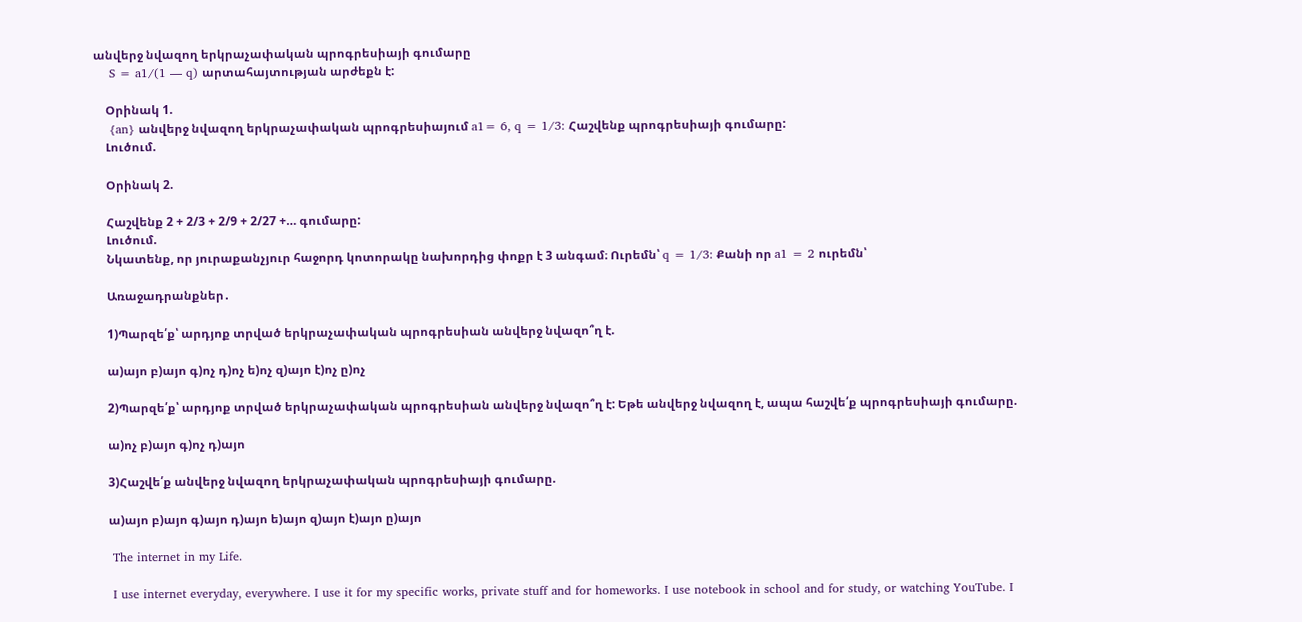անվերջ նվազող երկրաչափական պրոգրեսիայի գումարը
    S = a1/(1 — q) արտահայտության արժեքն է:

    Օրինակ 1.
    {an} անվերջ նվազող երկրաչափական պրոգրեսիայում a1= 6, q = 1/3: Հաշվենք պրոգրեսիայի գումարը:
    Լուծում.

    Օրինակ 2.

    Հաշվենք 2 + 2/3 + 2/9 + 2/27 +… գումարը:
    Լուծում.
    Նկատենք, որ յուրաքանչյուր հաջորդ կոտորակը նախորդից փոքր է 3 անգամ։ Ուրեմն՝ q = 1/3: Քանի որ a1 = 2 ուրեմն՝

    Առաջադրանքներ․

    1)Պարզե՛ք՝ արդյոք տրված երկրաչափական պրոգրեսիան անվերջ նվազո՞ղ է.

    ա)այո բ)այո գ)ոչ դ)ոչ ե)ոչ զ)այո է)ոչ ը)ոչ

    2)Պարզե՛ք՝ արդյոք տրված երկրաչափական պրոգրեսիան անվերջ նվազո՞ղ է: Եթե անվերջ նվազող է, ապա հաշվե՛ք պրոգրեսիայի գումարը.

    ա)ոչ բ)այո գ)ոչ դ)այո

    3)Հաշվե՛ք անվերջ նվազող երկրաչափական պրոգրեսիայի գումարը.

    ա)այո բ)այո գ)այո դ)այո ե)այո զ)այո է)այո ը)այո

    The internet in my Life.

    I use internet everyday, everywhere. I use it for my specific works, private stuff and for homeworks. I use notebook in school and for study, or watching YouTube. I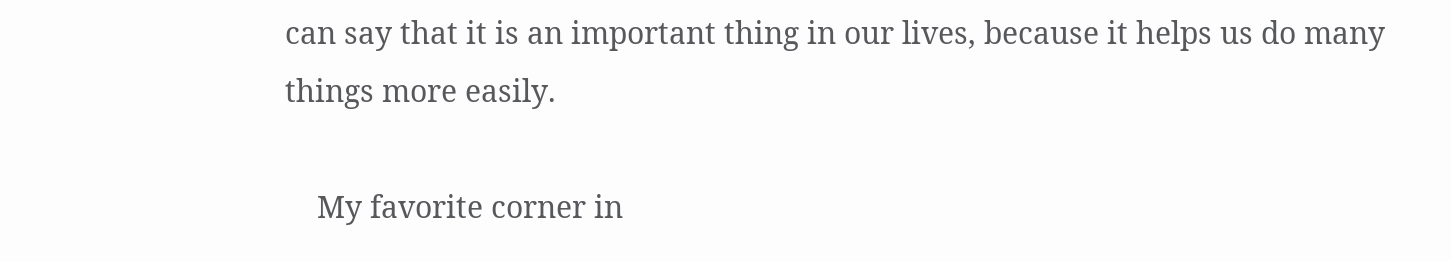can say that it is an important thing in our lives, because it helps us do many things more easily.

    My favorite corner in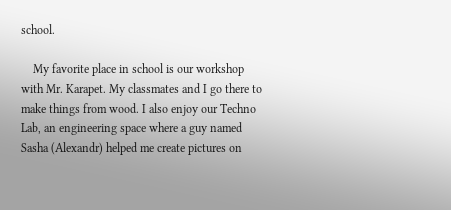school.

    My favorite place in school is our workshop with Mr. Karapet. My classmates and I go there to make things from wood. I also enjoy our Techno Lab, an engineering space where a guy named Sasha (Alexandr) helped me create pictures on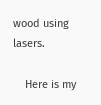wood using lasers.

    Here is my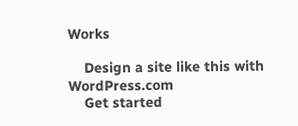Works

    Design a site like this with WordPress.com
    Get started